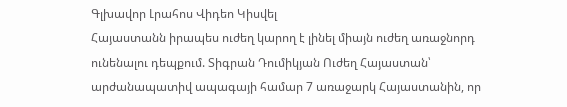Գլխավոր Լրահոս Վիդեո Կիսվել
Հայաստանն իրապես ուժեղ կարող է լինել միայն ուժեղ առաջնորդ ունենալու դեպքում. Տիգրան Դումիկյան Ուժեղ Հայաստան՝ արժանապատիվ ապագայի համար 7 առաջարկ Հայաստանին, որ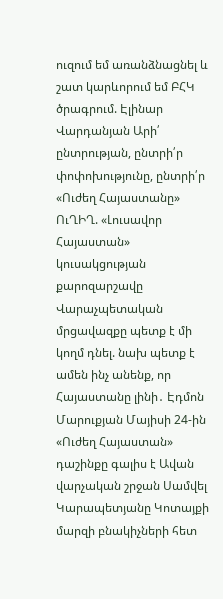ուզում եմ առանձնացնել և շատ կարևորում եմ ԲՀԿ ծրագրում. Էլինար Վարդանյան Արի՛ ընտրության, ընտրի՛ր փոփոխությունը, ընտրի՛ր «Ուժեղ Հայաստանը» ՈւՂԻՂ. «Լուսավոր Հայաստան» կուսակցության քարոզարշավը Վարաչպետական մրցավազքը պետք է մի կողմ դնել. նախ պետք է ամեն ինչ անենք, որ Հայաստանը լինի․ Էդմոն Մարուքյան Մայիսի 24-ին «Ուժեղ Հայաստան» դաշինքը գալիս է Ավան վարչական շրջան Սամվել Կարապետյանը Կոտայքի մարզի բնակիչների հետ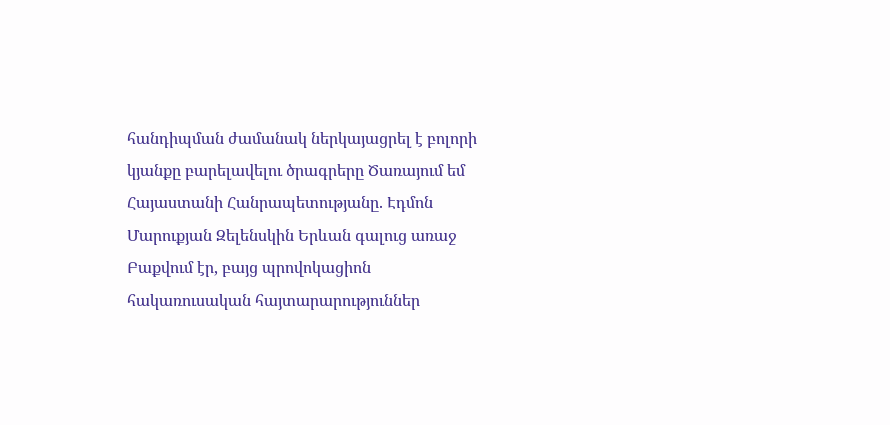հանդիպման ժամանակ ներկայացրել է բոլորի կյանքը բարելավելու ծրագրերը Ծառայում եմ Հայաստանի Հանրապետությանը. Էդմոն Մարուքյան Զելենսկին Երևան գալուց առաջ Բաքվում էր, բայց պրովոկացիոն հակառուսական հայտարարություններ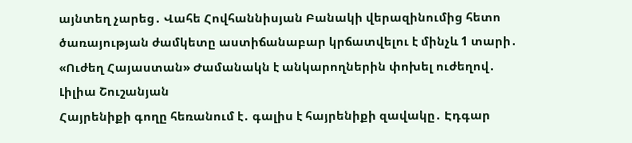այնտեղ չարեց․ Վահե Հովհաննիսյան Բանակի վերազինումից հետո ծառայության ժամկետը աստիճանաբար կրճատվելու է մինչև 1 տարի․ «Ուժեղ Հայաստան» Ժամանակն է անկարողներին փոխել ուժեղով․ Լիլիա Շուշանյան
Հայրենիքի գողը հեռանում է․ գալիս է հայրենիքի զավակը․ Էդգար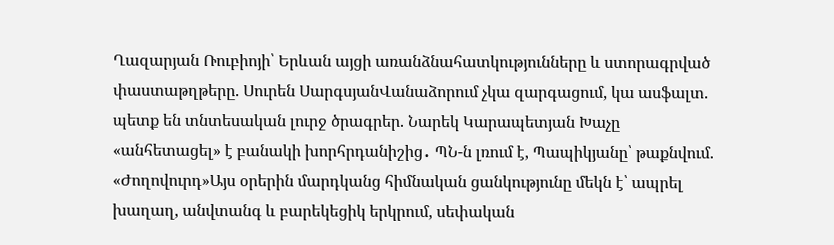Ղազարյան Ռուբիոյի՝ Երևան այցի առանձնահատկությունները և ստորագրված փաստաթղթերը. Սուրեն ՍարգսյանՎանաձորում չկա զարգացում, կա ասֆալտ. պետք են տնտեսական լուրջ ծրագրեր. Նարեկ Կարապետյան Խաչը «անհետացել» է բանակի խորհրդանիշից․ ՊՆ-ն լռում է, Պապիկյանը՝ թաքնվում. «Ժողովուրդ»Այս օրերին մարդկանց հիմնական ցանկությունը մեկն է՝ ապրել խաղաղ, անվտանգ և բարեկեցիկ երկրում, սեփական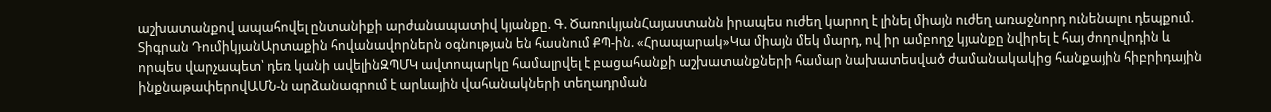աշխատանքով ապահովել ընտանիքի արժանապատիվ կյանքը. Գ. ԾառուկյանՀայաստանն իրապես ուժեղ կարող է լինել միայն ուժեղ առաջնորդ ունենալու դեպքում. Տիգրան ԴումիկյանԱրտաքին հովանավորներն օգնության են հասնում ՔՊ-ին. «Հրապարակ»Կա միայն մեկ մարդ, ով իր ամբողջ կյանքը նվիրել է հայ ժողովրդին և որպես վարչապետ՝ դեռ կանի ավելինԶՊՄԿ ավտոպարկը համալրվել է բացահանքի աշխատանքների համար նախատեսված ժամանակակից հանքային հիբրիդային ինքնաթափերովԱՄՆ-ն արձանագրում է արևային վահանակների տեղադրման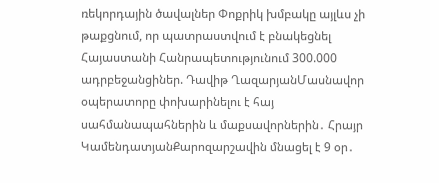ռեկորդային ծավալներ Փոքրիկ խմբակը այլևս չի թաքցնում, որ պատրաստվում է բնակեցնել Հայաստանի Հանրապետությունում 300.000 ադրբեջանցիներ. Դավիթ ՂազարյանՄասնավոր օպերատորը փոխարինելու է հայ սահմանապահներին և մաքսավորներին․ Հրայր ԿամենդատյանՔարոզարշավին մնացել է 9 օր․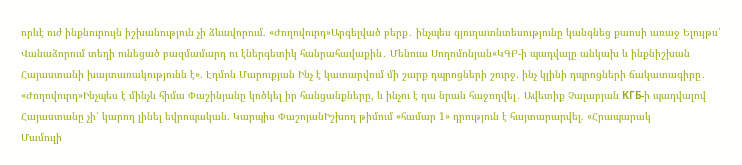որևէ ուժ ինքնուրույն իշխանություն չի ձևավորում. «Ժողովուրդ»Արգելված բերք․ ինչպես գյուղատնտեսությունը կանգնեց քաոսի առաջ Ելույթս՝ Վանաձորում տեղի ունեցած բազմամարդ ու էներգետիկ հանրահավաքին․ Մենուա Սողոմոնյան«ԿԳԲ-ի պադվալը անկախ և ինքնիշխան Հայաստանի խայտառակությունն է». Էդմոն Մարուքյան Ինչ է կատարվում մի շարք դպրոցների շուրջ. ինչ կլինի դպրոցների ճակատագիրը․ «Ժողովուրդ»Ինչպես է մինչև հիմա Փաշինյանը կոծկել իր հանցանքները, և ինչու է դա նրան հաջողվել․ Ավետիք Չալաբյան КГБ-ի պադվալով Հայաստանը չի՛ կարող լինել եվրոպական. Կարպիս ՓաշոյանԻշխող թիմում «համար 1» դրություն է հայտարարվել. «Հրապարակ
Մամուլի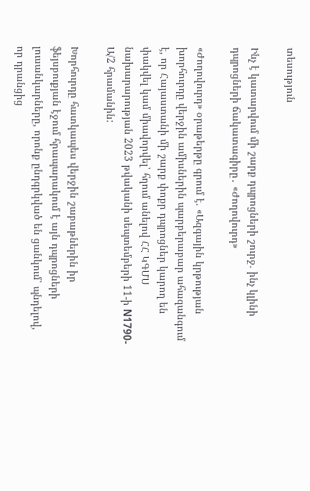տեսություն

Ինչ է կատարվում մի շարք դպրոցների շուրջ. ինչ կլինի դպրոցների ճակատագիրը․ «Ժողովուրդ»

«Ժողովուրդ» օրաթերթը գրում է. «Ազգային կրթության խորհուրդը վերջին ամիսներին պարբերաբար ահազանգում է, որ Հայաստանի մի շարք փոքր դպրոցներ կարող են փակվել կամ միավորվել՝ հղում անելով ՀՀ ԿԳՄՍ նախարարության 2023 թվականի սեպտեմբերի 11-ի N1790-Ա/2 հրամանին:

Խորհուրդը հատկապես վերջին շաբաթներին իր ֆեյսբուքյան էջում հրապարակում է այն դպրոցների լուսանկարները, որոնք ընդգրկված են ցանկում՝ պնդելով, որ դրանցից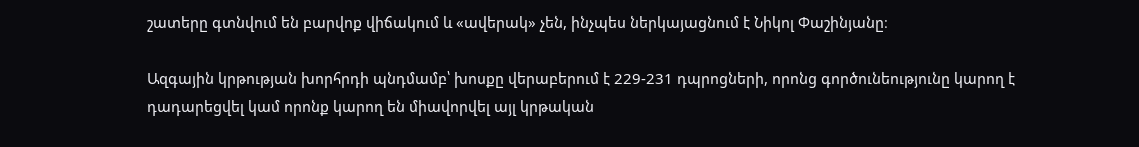շատերը գտնվում են բարվոք վիճակում և «ավերակ» չեն, ինչպես ներկայացնում է Նիկոլ Փաշինյանը։

Ազգային կրթության խորհրդի պնդմամբ՝ խոսքը վերաբերում է 229-231 դպրոցների, որոնց գործունեությունը կարող է դադարեցվել կամ որոնք կարող են միավորվել այլ կրթական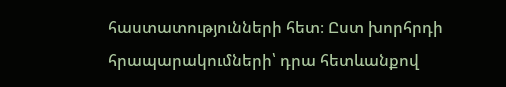հաստատությունների հետ։ Ըստ խորհրդի հրապարակումների՝ դրա հետևանքով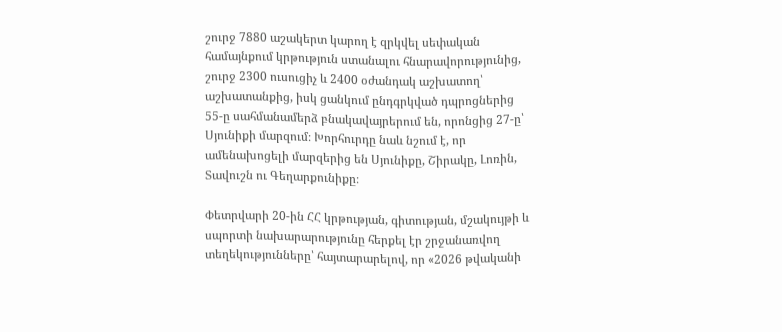շուրջ 7880 աշակերտ կարող է զրկվել սեփական համայնքում կրթություն ստանալու հնարավորությունից, շուրջ 2300 ուսուցիչ և 2400 օժանդակ աշխատող՝ աշխատանքից, իսկ ցանկում ընդգրկված դպրոցներից 55-ը սահմանամերձ բնակավայրերում են, որոնցից 27-ը՝ Սյունիքի մարզում։ Խորհուրդը նաև նշում է, որ ամենախոցելի մարզերից են Սյունիքը, Շիրակը, Լոռին, Տավուշն ու Գեղարքունիքը։

Փետրվարի 20-ին ՀՀ կրթության, գիտության, մշակույթի և սպորտի նախարարությունը հերքել էր շրջանառվող տեղեկությունները՝ հայտարարելով, որ «2026 թվականի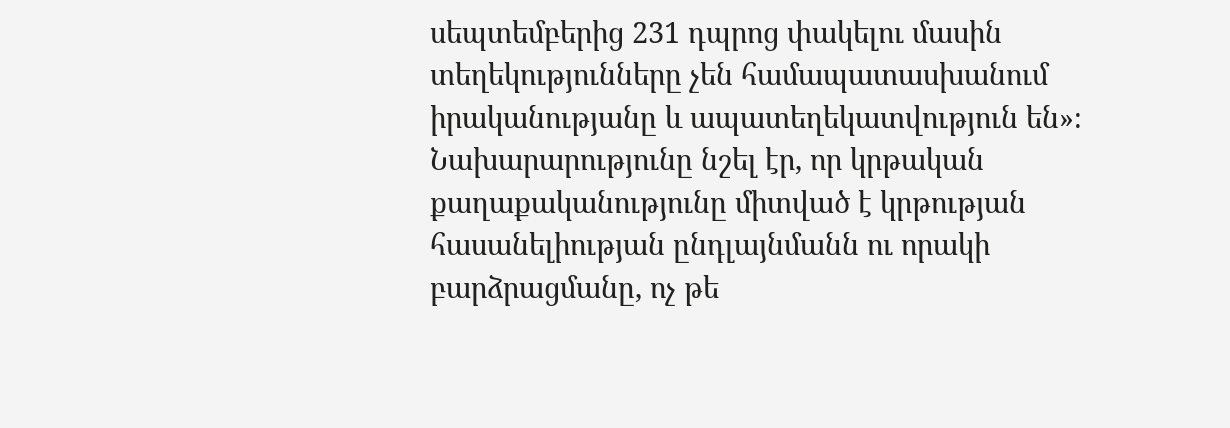սեպտեմբերից 231 դպրոց փակելու մասին տեղեկությունները չեն համապատասխանում իրականությանը և ապատեղեկատվություն են»։ Նախարարությունը նշել էր, որ կրթական քաղաքականությունը միտված է կրթության հասանելիության ընդլայնմանն ու որակի բարձրացմանը, ոչ թե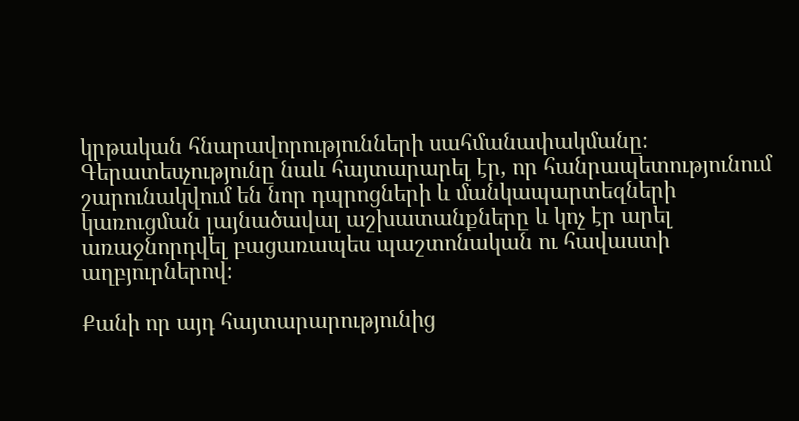կրթական հնարավորությունների սահմանափակմանը։ Գերատեսչությունը նաև հայտարարել էր, որ հանրապետությունում շարունակվում են նոր դպրոցների և մանկապարտեզների կառուցման լայնածավալ աշխատանքները և կոչ էր արել առաջնորդվել բացառապես պաշտոնական ու հավաստի աղբյուրներով։

Քանի որ այդ հայտարարությունից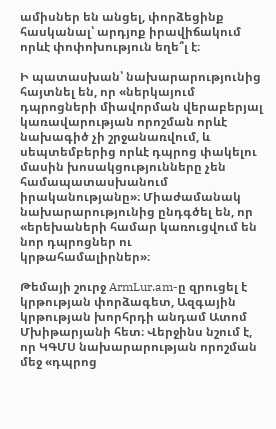ամիսներ են անցել, փորձեցինք հասկանալ՝ արդյոք իրավիճակում որևէ փոփոխություն եղե՞լ է։

Ի պատասխան՝ նախարարությունից հայտնել են, որ «ներկայում դպրոցների միավորման վերաբերյալ կառավարության որոշման որևէ նախագիծ չի շրջանառվում, և սեպտեմբերից որևէ դպրոց փակելու մասին խոսակցությունները չեն համապատասխանում իրականությանը»։ Միաժամանակ նախարարությունից ընդգծել են, որ «երեխաների համար կառուցվում են նոր դպրոցներ ու կրթահամալիրներ»։

Թեմայի շուրջ ArmLur.am-ը զրուցել է կրթության փորձագետ, Ազգային կրթության խորհրդի անդամ Ատոմ Մխիթարյանի հետ։ Վերջինս նշում է, որ ԿԳՄՍ նախարարության որոշման մեջ «դպրոց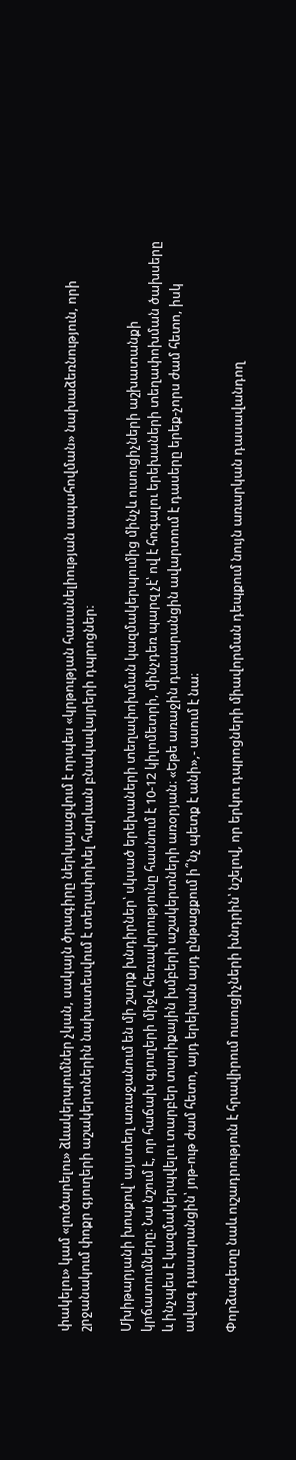փակելու» կամ «լուծարելու» ձևակերպումներ չկան, սակայն ծրագիրը ներկայացվում է որպես «կրթության հասանելիության ապահովման» նախաձեռնություն, որի շրջանակում փոքր գյուղերի աշակերտներին նախատեսվում է տեղափոխել հարևան բնակավայրերի դպրոցներ։

Մխիթարյանի խոսքով՝ այստեղ առաջանում են մի շարք խնդիրներ՝ սկսած երեխաների տեղափոխման կազմակերպումից մինչև ուսուցիչների աշխատանքի կրճատումները։ Նա նշում է, որ հաճախ գյուղերի միջև հեռավորությունը հասնում է 10-12 կիլոմետրի, մինչդեռ պարզ չէ՝ ով է հոգալու երեխաների տեղափոխման ծախսերը և ինչպես է կազմակերպվելու տարբեր տարիքային խմբերի աշակերտների առօրյան։ «Եթե առաջին դասարանցին ավարտում է դասերը երեք-չորս ժամ հետո, իսկ ավագ դասարանցին՝ յոթ-ութ ժամ հետո, այդ երեխան այդ ընթացքում ի՞նչ պետք է անի»,- ասում է նա։

Փորձագետը նաև ուշադրություն է հրավիրում ուսուցիչների խնդրին՝ նշելով, որ երկու դպրոցների միավորման դեպքում նույն առարկան դասավանդող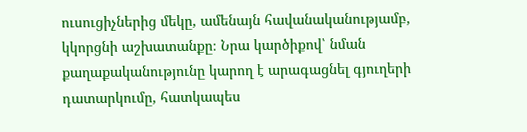ուսուցիչներից մեկը, ամենայն հավանականությամբ, կկորցնի աշխատանքը։ Նրա կարծիքով՝ նման քաղաքականությունը կարող է արագացնել գյուղերի դատարկումը, հատկապես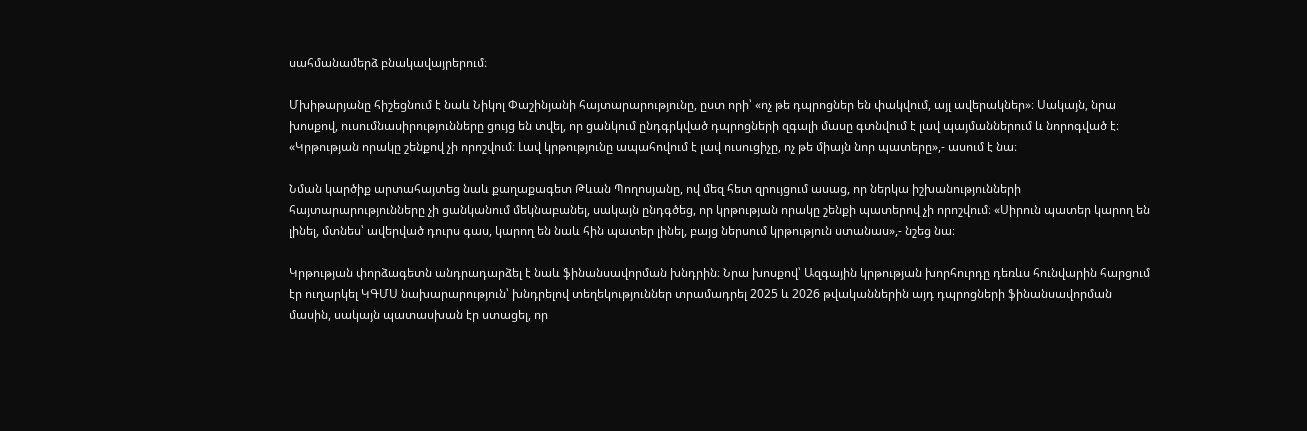սահմանամերձ բնակավայրերում։

Մխիթարյանը հիշեցնում է նաև Նիկոլ Փաշինյանի հայտարարությունը, ըստ որի՝ «ոչ թե դպրոցներ են փակվում, այլ ավերակներ»։ Սակայն, նրա խոսքով, ուսումնասիրությունները ցույց են տվել, որ ցանկում ընդգրկված դպրոցների զգալի մասը գտնվում է լավ պայմաններում և նորոգված է։ «Կրթության որակը շենքով չի որոշվում։ Լավ կրթությունը ապահովում է լավ ուսուցիչը, ոչ թե միայն նոր պատերը»,- ասում է նա։

Նման կարծիք արտահայտեց նաև քաղաքագետ Թևան Պողոսյանը, ով մեզ հետ զրույցում ասաց, որ ներկա իշխանությունների հայտարարությունները չի ցանկանում մեկնաբանել, սակայն ընդգծեց, որ կրթության որակը շենքի պատերով չի որոշվում։ «Սիրուն պատեր կարող են լինել, մտնես՝ ավերված դուրս գաս, կարող են նաև հին պատեր լինել, բայց ներսում կրթություն ստանաս»,- նշեց նա։

Կրթության փորձագետն անդրադարձել է նաև ֆինանսավորման խնդրին։ Նրա խոսքով՝ Ազգային կրթության խորհուրդը դեռևս հունվարին հարցում էր ուղարկել ԿԳՄՍ նախարարություն՝ խնդրելով տեղեկություններ տրամադրել 2025 և 2026 թվականներին այդ դպրոցների ֆինանսավորման մասին, սակայն պատասխան էր ստացել, որ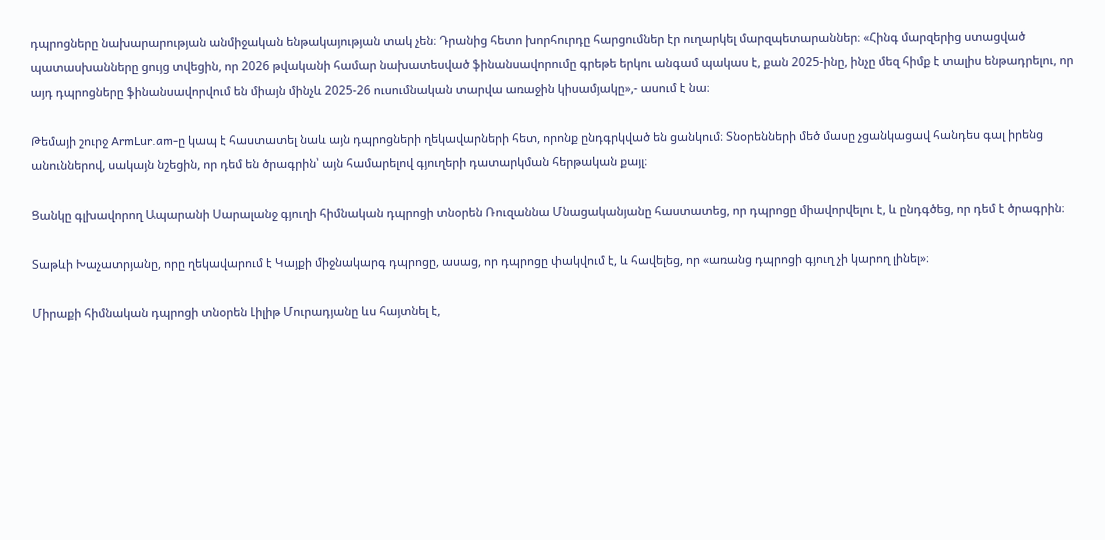դպրոցները նախարարության անմիջական ենթակայության տակ չեն։ Դրանից հետո խորհուրդը հարցումներ էր ուղարկել մարզպետարաններ։ «Հինգ մարզերից ստացված պատասխանները ցույց տվեցին, որ 2026 թվականի համար նախատեսված ֆինանսավորումը գրեթե երկու անգամ պակաս է, քան 2025-ինը, ինչը մեզ հիմք է տալիս ենթադրելու, որ այդ դպրոցները ֆինանսավորվում են միայն մինչև 2025-26 ուսումնական տարվա առաջին կիսամյակը»,- ասում է նա։

Թեմայի շուրջ ArmLur.am-ը կապ է հաստատել նաև այն դպրոցների ղեկավարների հետ, որոնք ընդգրկված են ցանկում։ Տնօրենների մեծ մասը չցանկացավ հանդես գալ իրենց անուններով, սակայն նշեցին, որ դեմ են ծրագրին՝ այն համարելով գյուղերի դատարկման հերթական քայլ։

Ցանկը գլխավորող Ապարանի Սարալանջ գյուղի հիմնական դպրոցի տնօրեն Ռուզաննա Մնացականյանը հաստատեց, որ դպրոցը միավորվելու է, և ընդգծեց, որ դեմ է ծրագրին։

Տաթևի Խաչատրյանը, որը ղեկավարում է Կայքի միջնակարգ դպրոցը, ասաց, որ դպրոցը փակվում է, և հավելեց, որ «առանց դպրոցի գյուղ չի կարող լինել»։

Միրաքի հիմնական դպրոցի տնօրեն Լիլիթ Մուրադյանը ևս հայտնել է,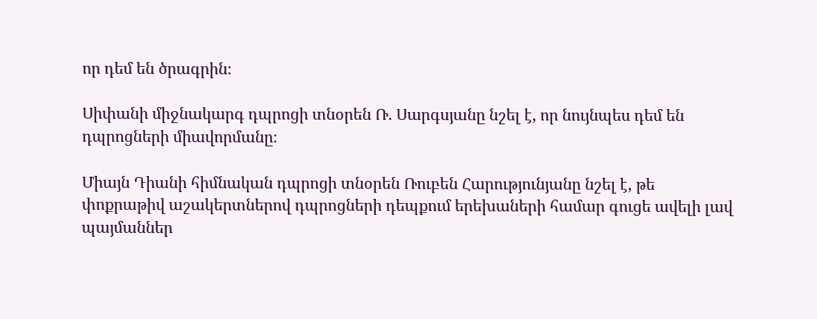որ դեմ են ծրագրին։

Սիփանի միջնակարգ դպրոցի տնօրեն Ռ. Սարգսյանը նշել է, որ նույնպես դեմ են դպրոցների միավորմանը։

Միայն Դիանի հիմնական դպրոցի տնօրեն Ռուբեն Հարությունյանը նշել է, թե փոքրաթիվ աշակերտներով դպրոցների դեպքում երեխաների համար գուցե ավելի լավ պայմաններ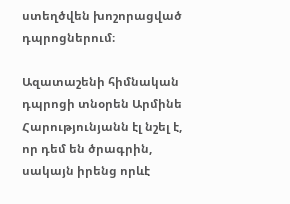ստեղծվեն խոշորացված դպրոցներում։

Ազատաշենի հիմնական դպրոցի տնօրեն Արմինե Հարությունյանն էլ նշել է, որ դեմ են ծրագրին, սակայն իրենց որևէ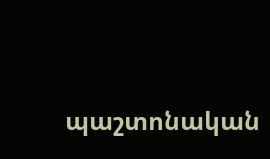պաշտոնական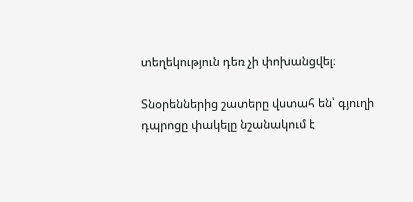տեղեկություն դեռ չի փոխանցվել։

Տնօրեններից շատերը վստահ են՝ գյուղի դպրոցը փակելը նշանակում է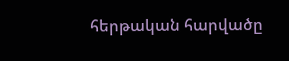հերթական հարվածը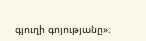գյուղի գոյությանը»։